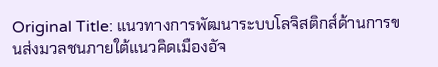Original Title: แนวทางการพัฒนาระบบโลจิสติกส์ด้านการขนส่งมวลชนภายใต้แนวคิดเมืองอัจ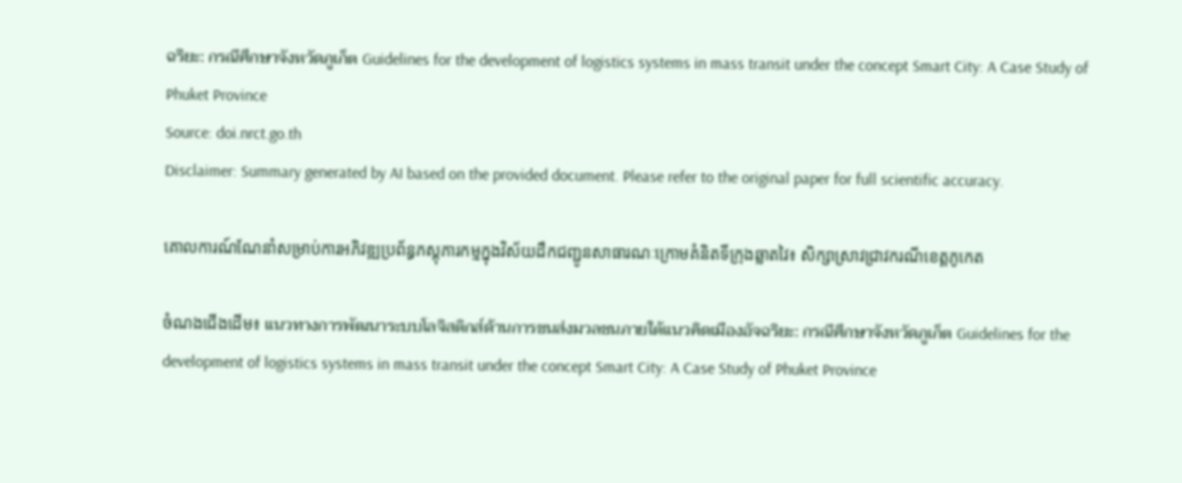ฉริยะ: กรณีศึกษาจังหวัดภูเก็ต Guidelines for the development of logistics systems in mass transit under the concept Smart City: A Case Study of Phuket Province
Source: doi.nrct.go.th
Disclaimer: Summary generated by AI based on the provided document. Please refer to the original paper for full scientific accuracy.

គោលការណ៍ណែនាំសម្រាប់ការអភិវឌ្ឍប្រព័ន្ធភស្តុភារកម្មក្នុងវិស័យដឹកជញ្ជូនសាធារណៈក្រោមគំនិតទីក្រុងឆ្លាតវៃ៖ សិក្សាស្រាវជ្រាវករណីខេត្តភូកេត

ចំណងជើងដើម៖ แนวทางการพัฒนาระบบโลจิสติกส์ด้านการขนส่งมวลชนภายใต้แนวคิดเมืองอัจฉริยะ: กรณีศึกษาจังหวัดภูเก็ต Guidelines for the development of logistics systems in mass transit under the concept Smart City: A Case Study of Phuket Province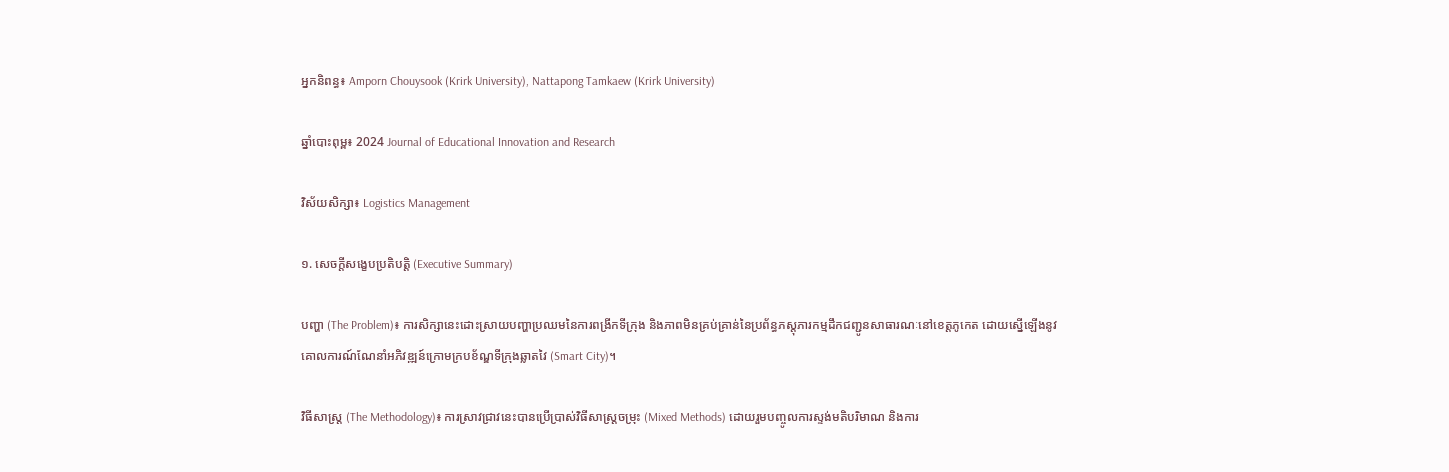អ្នកនិពន្ធ៖ Amporn Chouysook (Krirk University), Nattapong Tamkaew (Krirk University)

ឆ្នាំបោះពុម្ព៖ 2024 Journal of Educational Innovation and Research

វិស័យសិក្សា៖ Logistics Management

១. សេចក្តីសង្ខេបប្រតិបត្តិ (Executive Summary)

បញ្ហា (The Problem)៖ ការសិក្សានេះដោះស្រាយបញ្ហាប្រឈមនៃការពង្រីកទីក្រុង និងភាពមិនគ្រប់គ្រាន់នៃប្រព័ន្ធភស្តុភារកម្មដឹកជញ្ជូនសាធារណៈនៅខេត្តភូកេត ដោយស្នើឡើងនូវគោលការណ៍ណែនាំអភិវឌ្ឍន៍ក្រោមក្របខ័ណ្ឌទីក្រុងឆ្លាតវៃ (Smart City)។

វិធីសាស្ត្រ (The Methodology)៖ ការស្រាវជ្រាវនេះបានប្រើប្រាស់វិធីសាស្រ្តចម្រុះ (Mixed Methods) ដោយរួមបញ្ចូលការស្ទង់មតិបរិមាណ និងការ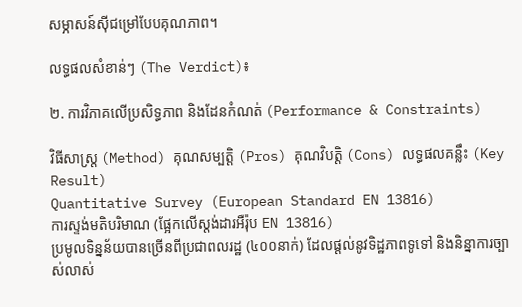សម្ភាសន៍ស៊ីជម្រៅបែបគុណភាព។

លទ្ធផលសំខាន់ៗ (The Verdict)៖

២. ការវិភាគលើប្រសិទ្ធភាព និងដែនកំណត់ (Performance & Constraints)

វិធីសាស្ត្រ (Method) គុណសម្បត្តិ (Pros) គុណវិបត្តិ (Cons) លទ្ធផលគន្លឹះ (Key Result)
Quantitative Survey (European Standard EN 13816)
ការស្ទង់មតិបរិមាណ (ផ្អែកលើស្តង់ដារអឺរ៉ុប EN 13816)
ប្រមូលទិន្នន័យបានច្រើនពីប្រជាពលរដ្ឋ (៤០០នាក់) ដែលផ្តល់នូវទិដ្ឋភាពទូទៅ និងនិន្នាការច្បាស់លាស់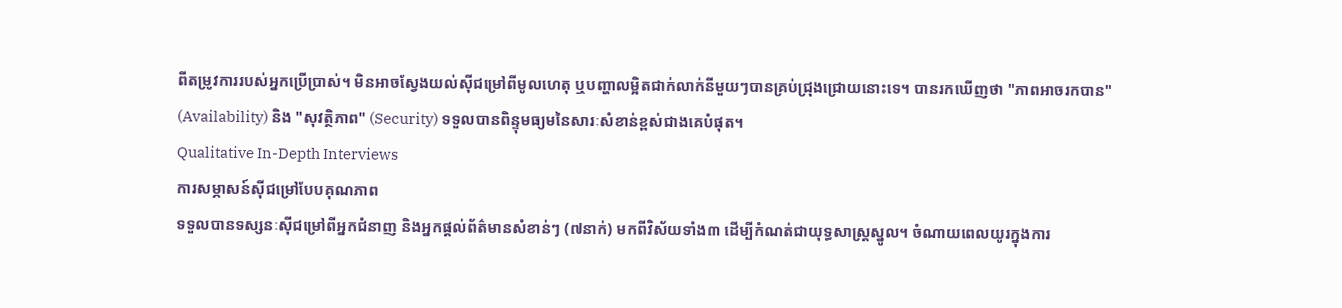ពីតម្រូវការរបស់អ្នកប្រើប្រាស់។ មិនអាចស្វែងយល់ស៊ីជម្រៅពីមូលហេតុ ឬបញ្ហាលម្អិតជាក់លាក់នីមួយៗបានគ្រប់ជ្រុងជ្រោយនោះទេ។ បានរកឃើញថា "ភាពអាចរកបាន" (Availability) និង "សុវត្ថិភាព" (Security) ទទួលបានពិន្ទុមធ្យមនៃសារៈសំខាន់ខ្ពស់ជាងគេបំផុត។
Qualitative In-Depth Interviews
ការសម្ភាសន៍ស៊ីជម្រៅបែបគុណភាព
ទទួលបានទស្សនៈស៊ីជម្រៅពីអ្នកជំនាញ និងអ្នកផ្តល់ព័ត៌មានសំខាន់ៗ (៧នាក់) មកពីវិស័យទាំង៣ ដើម្បីកំណត់ជាយុទ្ធសាស្ត្រស្នូល។ ចំណាយពេលយូរក្នុងការ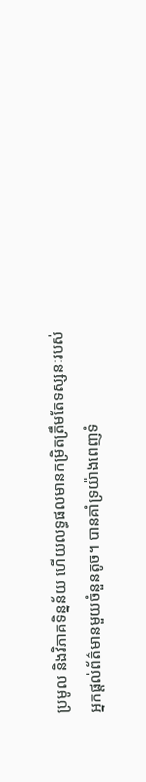ប្រមូល និងវិភាគទិន្នន័យ ហើយលទ្ធផលមានកម្រិតត្រឹមតែទស្សនៈរបស់អ្នកផ្តល់ព័ត៌មានមួយចំនួនតូច។ បានគាំទ្រយ៉ាងពេញទំ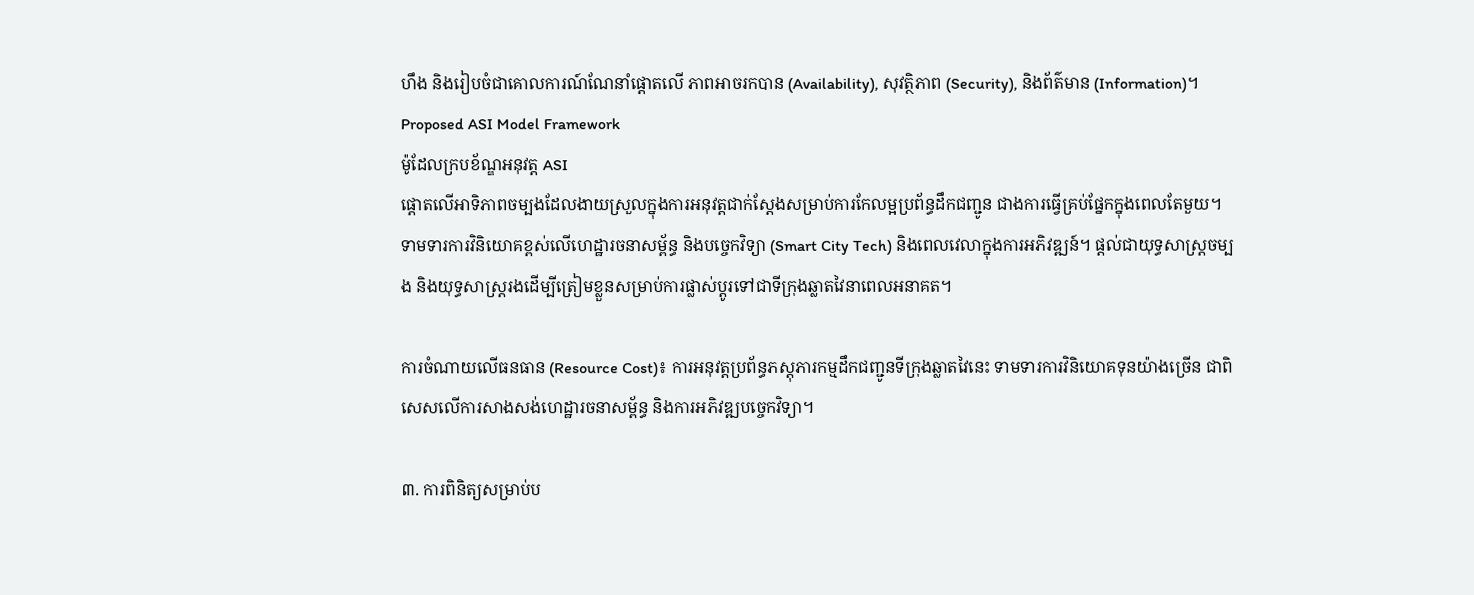ហឹង និងរៀបចំជាគោលការណ៍ណែនាំផ្តោតលើ ភាពអាចរកបាន (Availability), សុវត្ថិភាព (Security), និងព័ត៌មាន (Information)។
Proposed ASI Model Framework
ម៉ូដែលក្របខ័ណ្ឌអនុវត្ត ASI
ផ្តោតលើអាទិភាពចម្បងដែលងាយស្រួលក្នុងការអនុវត្តជាក់ស្តែងសម្រាប់ការកែលម្អប្រព័ន្ធដឹកជញ្ជូន ជាងការធ្វើគ្រប់ផ្នែកក្នុងពេលតែមួយ។ ទាមទារការវិនិយោគខ្ពស់លើហេដ្ឋារចនាសម្ព័ន្ធ និងបច្ចេកវិទ្យា (Smart City Tech) និងពេលវេលាក្នុងការអភិវឌ្ឍន៍។ ផ្តល់ជាយុទ្ធសាស្រ្តចម្បង និងយុទ្ធសាស្រ្តរងដើម្បីត្រៀមខ្លួនសម្រាប់ការផ្លាស់ប្តូរទៅជាទីក្រុងឆ្លាតវៃនាពេលអនាគត។

ការចំណាយលើធនធាន (Resource Cost)៖ ការអនុវត្តប្រព័ន្ធភស្តុភារកម្មដឹកជញ្ជូនទីក្រុងឆ្លាតវៃនេះ ទាមទារការវិនិយោគទុនយ៉ាងច្រើន ជាពិសេសលើការសាងសង់ហេដ្ឋារចនាសម្ព័ន្ធ និងការអភិវឌ្ឍបច្ចេកវិទ្យា។

៣. ការពិនិត្យសម្រាប់ប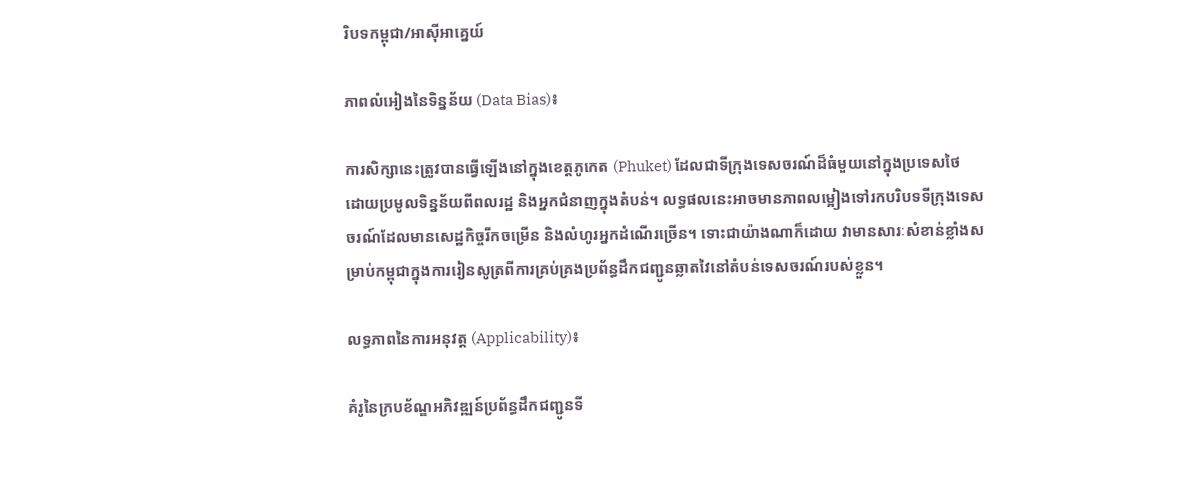រិបទកម្ពុជា/អាស៊ីអាគ្នេយ៍

ភាពលំអៀងនៃទិន្នន័យ (Data Bias)៖

ការសិក្សានេះត្រូវបានធ្វើឡើងនៅក្នុងខេត្តភូកេត (Phuket) ដែលជាទីក្រុងទេសចរណ៍ដ៏ធំមួយនៅក្នុងប្រទេសថៃ ដោយប្រមូលទិន្នន័យពីពលរដ្ឋ និងអ្នកជំនាញក្នុងតំបន់។ លទ្ធផលនេះអាចមានភាពលម្អៀងទៅរកបរិបទទីក្រុងទេសចរណ៍ដែលមានសេដ្ឋកិច្ចរីកចម្រើន និងលំហូរអ្នកដំណើរច្រើន។ ទោះជាយ៉ាងណាក៏ដោយ វាមានសារៈសំខាន់ខ្លាំងសម្រាប់កម្ពុជាក្នុងការរៀនសូត្រពីការគ្រប់គ្រងប្រព័ន្ធដឹកជញ្ជូនឆ្លាតវៃនៅតំបន់ទេសចរណ៍របស់ខ្លួន។

លទ្ធភាពនៃការអនុវត្ត (Applicability)៖

គំរូនៃក្របខ័ណ្ឌអភិវឌ្ឍន៍ប្រព័ន្ធដឹកជញ្ជូនទី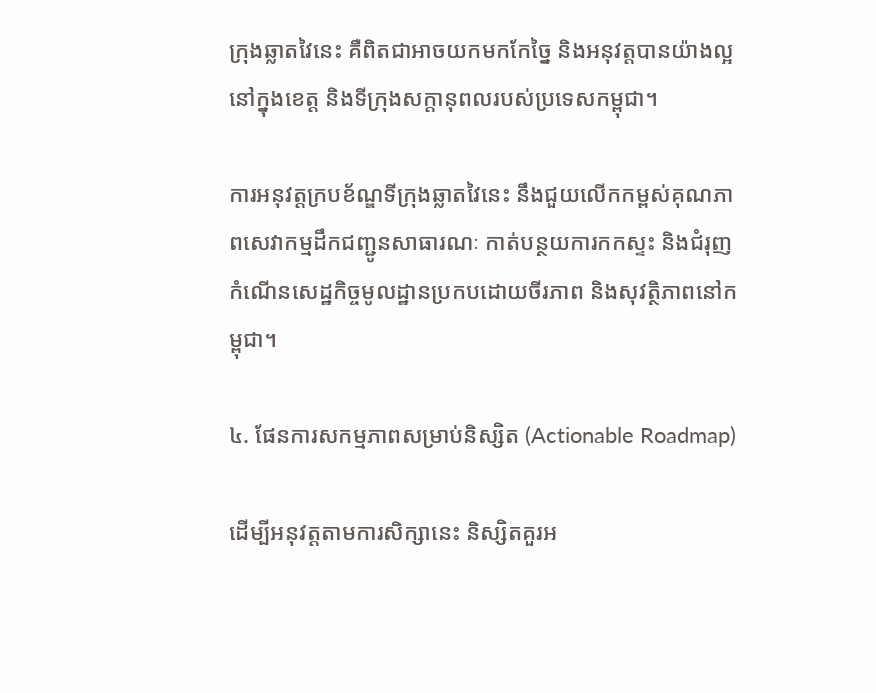ក្រុងឆ្លាតវៃនេះ គឺពិតជាអាចយកមកកែច្នៃ និងអនុវត្តបានយ៉ាងល្អនៅក្នុងខេត្ត និងទីក្រុងសក្តានុពលរបស់ប្រទេសកម្ពុជា។

ការអនុវត្តក្របខ័ណ្ឌទីក្រុងឆ្លាតវៃនេះ នឹងជួយលើកកម្ពស់គុណភាពសេវាកម្មដឹកជញ្ជូនសាធារណៈ កាត់បន្ថយការកកស្ទះ និងជំរុញកំណើនសេដ្ឋកិច្ចមូលដ្ឋានប្រកបដោយចីរភាព និងសុវត្ថិភាពនៅកម្ពុជា។

៤. ផែនការសកម្មភាពសម្រាប់និស្សិត (Actionable Roadmap)

ដើម្បីអនុវត្តតាមការសិក្សានេះ និស្សិតគួរអ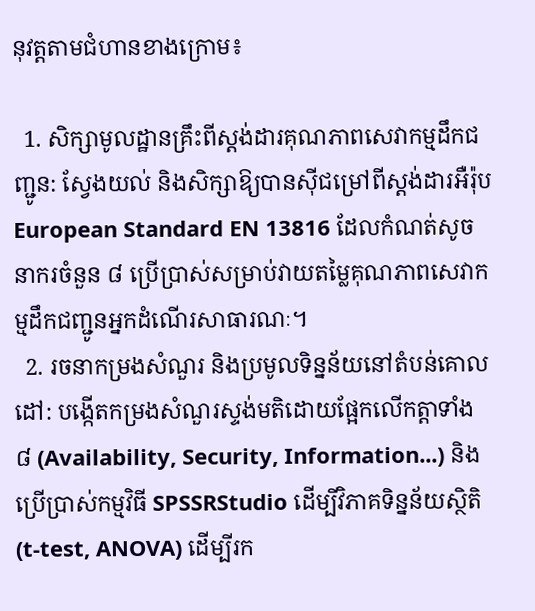នុវត្តតាមជំហានខាងក្រោម៖

  1. សិក្សាមូលដ្ឋានគ្រឹះពីស្តង់ដារគុណភាពសេវាកម្មដឹកជញ្ជូន: ស្វែងយល់ និងសិក្សាឱ្យបានស៊ីជម្រៅពីស្តង់ដារអឺរ៉ុប European Standard EN 13816 ដែលកំណត់សូចនាករចំនួន ៨ ប្រើប្រាស់សម្រាប់វាយតម្លៃគុណភាពសេវាកម្មដឹកជញ្ជូនអ្នកដំណើរសាធារណៈ។
  2. រចនាកម្រងសំណួរ និងប្រមូលទិន្នន័យនៅតំបន់គោលដៅ: បង្កើតកម្រងសំណួរស្ទង់មតិដោយផ្អែកលើកត្តាទាំង ៨ (Availability, Security, Information...) និងប្រើប្រាស់កម្មវិធី SPSSRStudio ដើម្បីវិភាគទិន្នន័យស្ថិតិ (t-test, ANOVA) ដើម្បីរក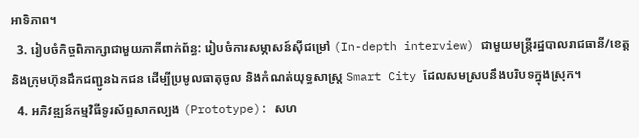អាទិភាព។
  3. រៀបចំកិច្ចពិភាក្សាជាមួយភាគីពាក់ព័ន្ធ: រៀបចំការសម្ភាសន៍ស៊ីជម្រៅ (In-depth interview) ជាមួយមន្ត្រីរដ្ឋបាលរាជធានី/ខេត្ត និងក្រុមហ៊ុនដឹកជញ្ជូនឯកជន ដើម្បីប្រមូលធាតុចូល និងកំណត់យុទ្ធសាស្ត្រ Smart City ដែលសមស្របនឹងបរិបទក្នុងស្រុក។
  4. អភិវឌ្ឍន៍កម្មវិធីទូរស័ព្ទសាកល្បង (Prototype): សហ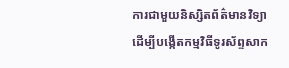ការជាមួយនិស្សិតព័ត៌មានវិទ្យា ដើម្បីបង្កើតកម្មវិធីទូរស័ព្ទសាក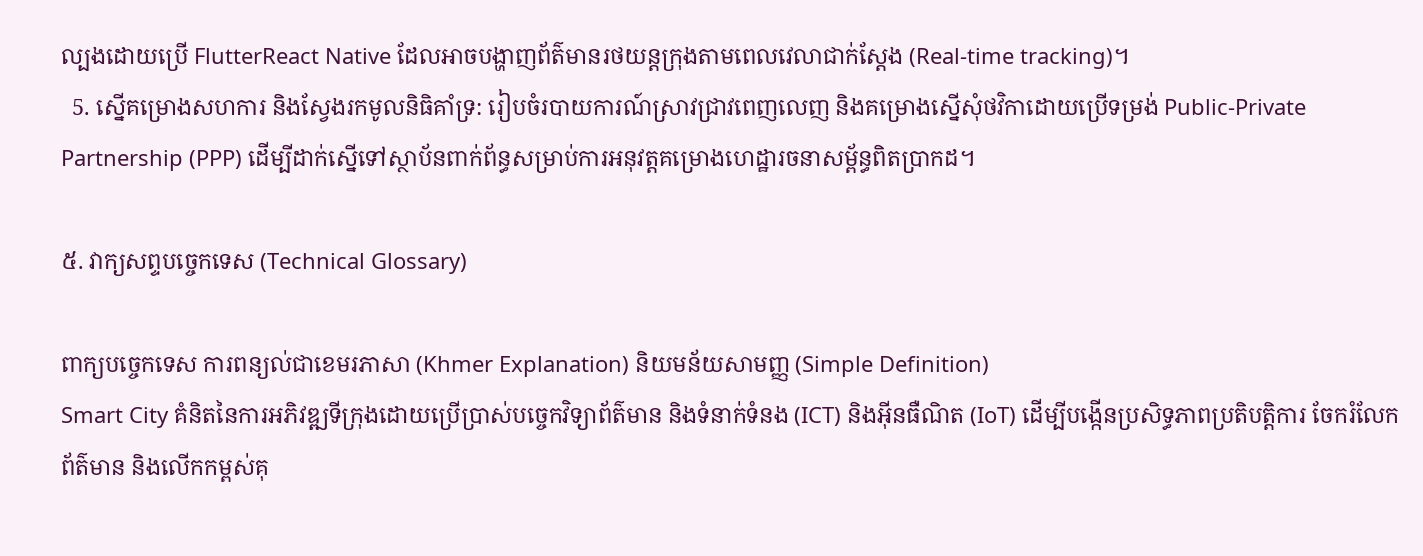ល្បងដោយប្រើ FlutterReact Native ដែលអាចបង្ហាញព័ត៌មានរថយន្តក្រុងតាមពេលវេលាជាក់ស្តែង (Real-time tracking)។
  5. ស្នើគម្រោងសហការ និងស្វែងរកមូលនិធិគាំទ្រ: រៀបចំរបាយការណ៍ស្រាវជ្រាវពេញលេញ និងគម្រោងស្នើសុំថវិកាដោយប្រើទម្រង់ Public-Private Partnership (PPP) ដើម្បីដាក់ស្នើទៅស្ថាប័នពាក់ព័ន្ធសម្រាប់ការអនុវត្តគម្រោងហេដ្ឋារចនាសម្ព័ន្ធពិតប្រាកដ។

៥. វាក្យសព្ទបច្ចេកទេស (Technical Glossary)

ពាក្យបច្ចេកទេស ការពន្យល់ជាខេមរភាសា (Khmer Explanation) និយមន័យសាមញ្ញ (Simple Definition)
Smart City គំនិតនៃការអភិវឌ្ឍទីក្រុងដោយប្រើប្រាស់បច្ចេកវិទ្យាព័ត៌មាន និងទំនាក់ទំនង (ICT) និងអ៊ីនធឺណិត (IoT) ដើម្បីបង្កើនប្រសិទ្ធភាពប្រតិបត្តិការ ចែករំលែកព័ត៌មាន និងលើកកម្ពស់គុ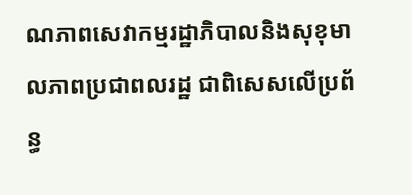ណភាពសេវាកម្មរដ្ឋាភិបាលនិងសុខុមាលភាពប្រជាពលរដ្ឋ ជាពិសេសលើប្រព័ន្ធ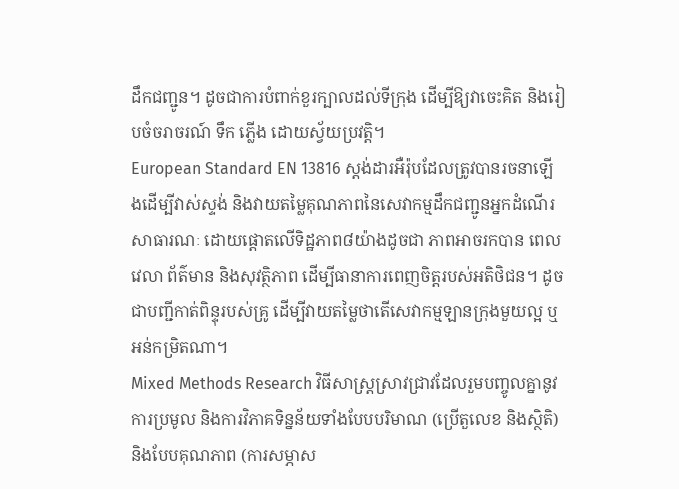ដឹកជញ្ជូន។ ដូចជាការបំពាក់ខួរក្បាលដល់ទីក្រុង ដើម្បីឱ្យវាចេះគិត និងរៀបចំចរាចរណ៍ ទឹក ភ្លើង ដោយស្វ័យប្រវត្តិ។
European Standard EN 13816 ស្តង់ដារអឺរ៉ុបដែលត្រូវបានរចនាឡើងដើម្បីវាស់ស្ទង់ និងវាយតម្លៃគុណភាពនៃសេវាកម្មដឹកជញ្ជូនអ្នកដំណើរសាធារណៈ ដោយផ្តោតលើទិដ្ឋភាព៨យ៉ាងដូចជា ភាពអាចរកបាន ពេលវេលា ព័ត៌មាន និងសុវត្ថិភាព ដើម្បីធានាការពេញចិត្តរបស់អតិថិជន។ ដូចជាបញ្ជីកាត់ពិន្ទុរបស់គ្រូ ដើម្បីវាយតម្លៃថាតើសេវាកម្មឡានក្រុងមួយល្អ ឬអន់កម្រិតណា។
Mixed Methods Research វិធីសាស្រ្តស្រាវជ្រាវដែលរួមបញ្ចូលគ្នានូវការប្រមូល និងការវិភាគទិន្នន័យទាំងបែបបរិមាណ (ប្រើតួលេខ និងស្ថិតិ) និងបែបគុណភាព (ការសម្ភាស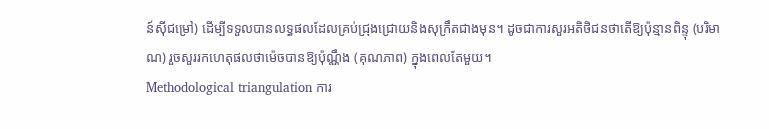ន៍ស៊ីជម្រៅ) ដើម្បីទទួលបានលទ្ធផលដែលគ្រប់ជ្រុងជ្រោយនិងសុក្រឹតជាងមុន។ ដូចជាការសួរអតិថិជនថាតើឱ្យប៉ុន្មានពិន្ទុ (បរិមាណ) រួចសួររកហេតុផលថាម៉េចបានឱ្យប៉ុណ្ណឹង (គុណភាព) ក្នុងពេលតែមួយ។
Methodological triangulation ការ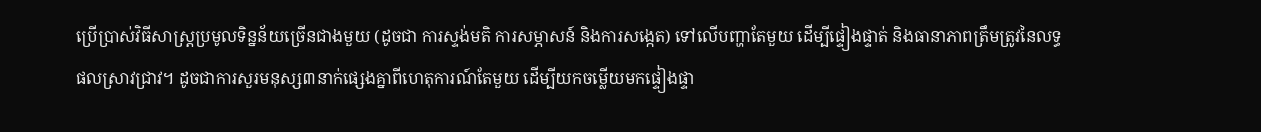ប្រើប្រាស់វិធីសាស្រ្តប្រមូលទិន្នន័យច្រើនជាងមួយ (ដូចជា ការស្ទង់មតិ ការសម្ភាសន៍ និងការសង្កេត) ទៅលើបញ្ហាតែមួយ ដើម្បីផ្ទៀងផ្ទាត់ និងធានាភាពត្រឹមត្រូវនៃលទ្ធផលស្រាវជ្រាវ។ ដូចជាការសួរមនុស្ស៣នាក់ផ្សេងគ្នាពីហេតុការណ៍តែមួយ ដើម្បីយកចម្លើយមកផ្ទៀងផ្ទា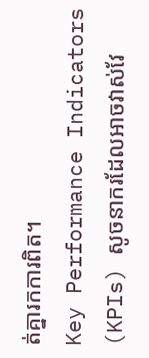ត់គ្នារកការពិត។
Key Performance Indicators (KPIs) សូចនាករដែលអាចវាស់វែ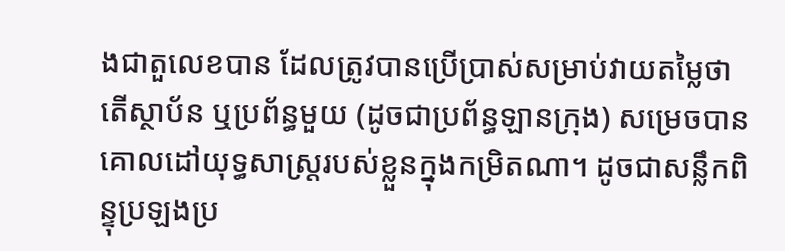ងជាតួលេខបាន ដែលត្រូវបានប្រើប្រាស់សម្រាប់វាយតម្លៃថាតើស្ថាប័ន ឬប្រព័ន្ធមួយ (ដូចជាប្រព័ន្ធឡានក្រុង) សម្រេចបានគោលដៅយុទ្ធសាស្រ្តរបស់ខ្លួនក្នុងកម្រិតណា។ ដូចជាសន្លឹកពិន្ទុប្រឡងប្រ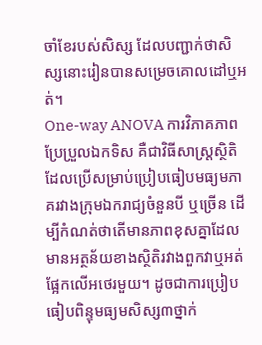ចាំខែរបស់សិស្ស ដែលបញ្ជាក់ថាសិស្សនោះរៀនបានសម្រេចគោលដៅឬអត់។
One-way ANOVA ការវិភាគភាពប្រែប្រួលឯកទិស គឺជាវិធីសាស្រ្តស្ថិតិដែលប្រើសម្រាប់ប្រៀបធៀបមធ្យមភាគរវាងក្រុមឯករាជ្យចំនួនបី ឬច្រើន ដើម្បីកំណត់ថាតើមានភាពខុសគ្នាដែលមានអត្ថន័យខាងស្ថិតិរវាងពួកវាឬអត់ ផ្អែកលើអថេរមួយ។ ដូចជាការប្រៀបធៀបពិន្ទុមធ្យមសិស្ស៣ថ្នាក់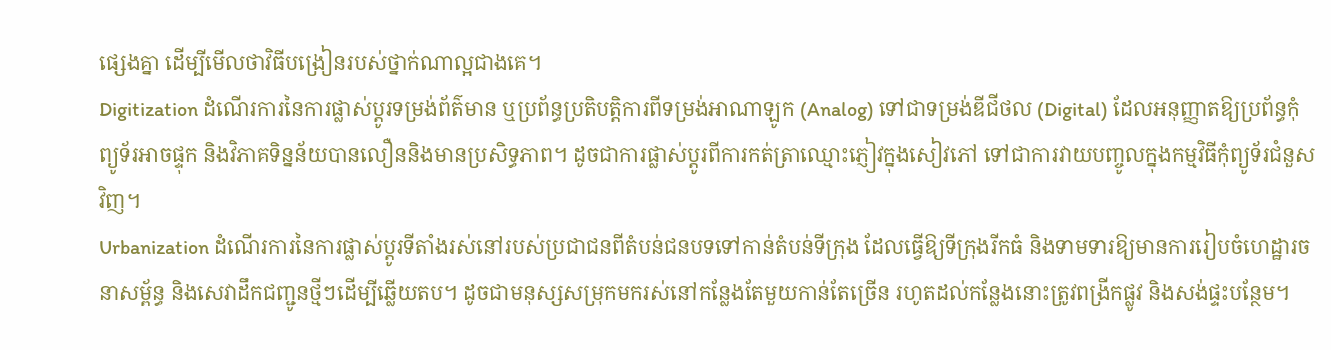ផ្សេងគ្នា ដើម្បីមើលថាវិធីបង្រៀនរបស់ថ្នាក់ណាល្អជាងគេ។
Digitization ដំណើរការនៃការផ្លាស់ប្តូរទម្រង់ព័ត៌មាន ឬប្រព័ន្ធប្រតិបត្តិការពីទម្រង់អាណាឡូក (Analog) ទៅជាទម្រង់ឌីជីថល (Digital) ដែលអនុញ្ញាតឱ្យប្រព័ន្ធកុំព្យូទ័រអាចផ្ទុក និងវិភាគទិន្នន័យបានលឿននិងមានប្រសិទ្ធភាព។ ដូចជាការផ្លាស់ប្តូរពីការកត់ត្រាឈ្មោះភ្ញៀវក្នុងសៀវភៅ ទៅជាការវាយបញ្ចូលក្នុងកម្មវិធីកុំព្យូទ័រជំនួសវិញ។
Urbanization ដំណើរការនៃការផ្លាស់ប្តូរទីតាំងរស់នៅរបស់ប្រជាជនពីតំបន់ជនបទទៅកាន់តំបន់ទីក្រុង ដែលធ្វើឱ្យទីក្រុងរីកធំ និងទាមទារឱ្យមានការរៀបចំហេដ្ឋារចនាសម្ព័ន្ធ និងសេវាដឹកជញ្ជូនថ្មីៗដើម្បីឆ្លើយតប។ ដូចជាមនុស្សសម្រុកមករស់នៅកន្លែងតែមួយកាន់តែច្រើន រហូតដល់កន្លែងនោះត្រូវពង្រីកផ្លូវ និងសង់ផ្ទះបន្ថែម។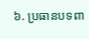៦. ប្រធានបទពា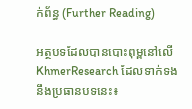ក់ព័ន្ធ (Further Reading)

អត្ថបទដែលបានបោះពុម្ពនៅលើ KhmerResearch ដែលទាក់ទងនឹងប្រធានបទនេះ៖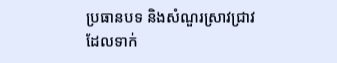ប្រធានបទ និងសំណួរស្រាវជ្រាវដែលទាក់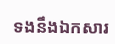ទងនឹងឯកសារ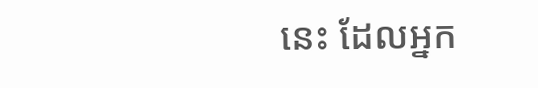នេះ ដែលអ្នក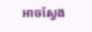អាចស្វែង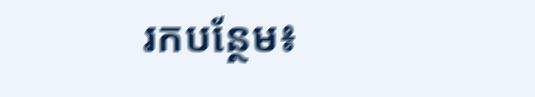រកបន្ថែម៖